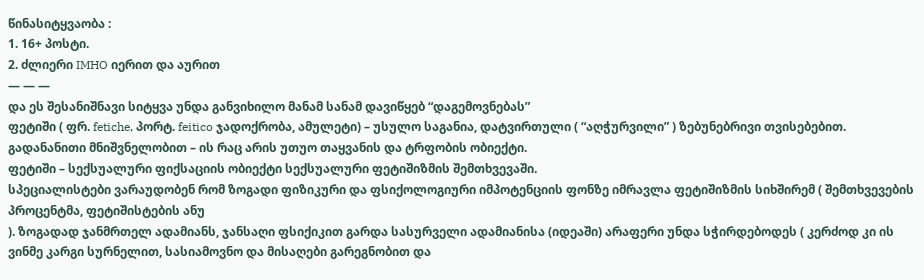წინასიტყვაობა :
1. 16+ პოსტი.
2. ძლიერი IMHO იერით და აურით
— — —
და ეს შესანიშნავი სიტყვა უნდა განვიხილო მანამ სანამ დავიწყებ “დაგემოვნებას”
ფეტიში ( ფრ. fetiche, პორტ. feitico ჯადოქრობა, ამულეტი) – უსულო საგანია, დატვირთული ( “აღჭურვილი” ) ზებუნებრივი თვისებებით. გადანანითი მნიშვნელობით – ის რაც არის უთუო თაყვანის და ტრფობის ობიექტი.
ფეტიში – სექსუალური ფიქსაციის ობიექტი სექსუალური ფეტიშიზმის შემთხვევაში.
სპეციალისტები ვარაუდობენ რომ ზოგადი ფიზიკური და ფსიქოლოგიური იმპოტენციის ფონზე იმრავლა ფეტიშიზმის სიხშირემ ( შემთხვევების პროცენტმა, ფეტიშისტების ანუ
). ზოგადად ჯანმრთელ ადამიანს, ჯანსაღი ფსიქიკით გარდა სასურველი ადამიანისა (იდეაში) არაფერი უნდა სჭირდებოდეს ( კერძოდ კი ის ვინმე კარგი სურნელით, სასიამოვნო და მისაღები გარეგნობით და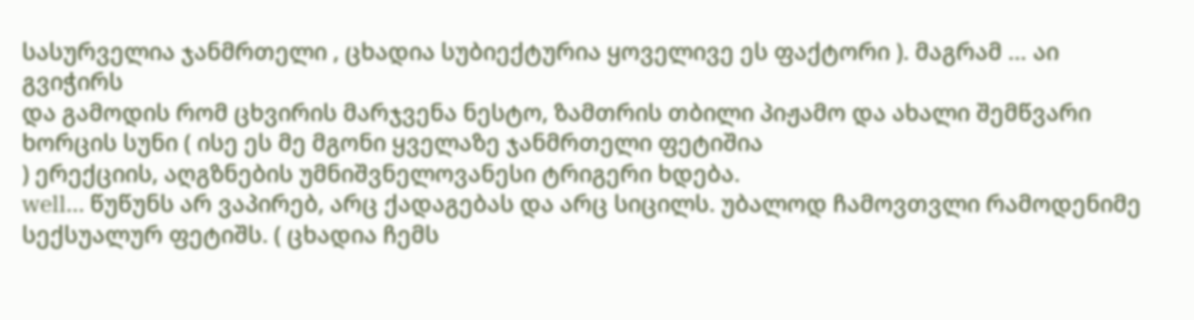სასურველია ჯანმრთელი , ცხადია სუბიექტურია ყოველივე ეს ფაქტორი ). მაგრამ … აი გვიჭირს
და გამოდის რომ ცხვირის მარჯვენა ნესტო, ზამთრის თბილი პიჟამო და ახალი შემწვარი ხორცის სუნი ( ისე ეს მე მგონი ყველაზე ჯანმრთელი ფეტიშია
) ერექციის, აღგზნების უმნიშვნელოვანესი ტრიგერი ხდება.
well… წუწუნს არ ვაპირებ, არც ქადაგებას და არც სიცილს. უბალოდ ჩამოვთვლი რამოდენიმე სექსუალურ ფეტიშს. ( ცხადია ჩემს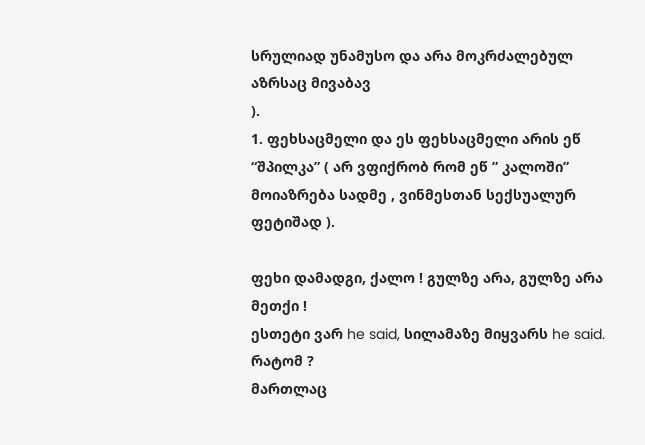სრულიად უნამუსო და არა მოკრძალებულ აზრსაც მივაბავ
).
1. ფეხსაცმელი და ეს ფეხსაცმელი არის ეწ “შპილკა” ( არ ვფიქრობ რომ ეწ ” კალოში” მოიაზრება სადმე , ვინმესთან სექსუალურ ფეტიშად ).

ფეხი დამადგი, ქალო ! გულზე არა, გულზე არა მეთქი !
ესთეტი ვარ he said, სილამაზე მიყვარს he said. რატომ ?
მართლაც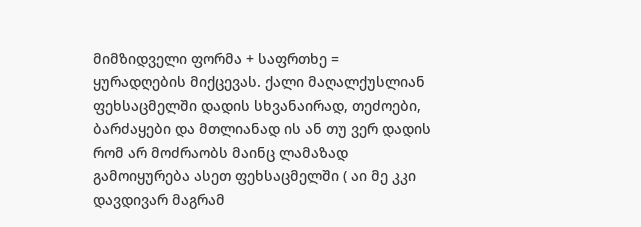მიმზიდველი ფორმა + საფრთხე = ყურადღების მიქცევას. ქალი მაღალქუსლიან ფეხსაცმელში დადის სხვანაირად, თეძოები, ბარძაყები და მთლიანად ის ან თუ ვერ დადის რომ არ მოძრაობს მაინც ლამაზად გამოიყურება ასეთ ფეხსაცმელში ( აი მე კკი დავდივარ მაგრამ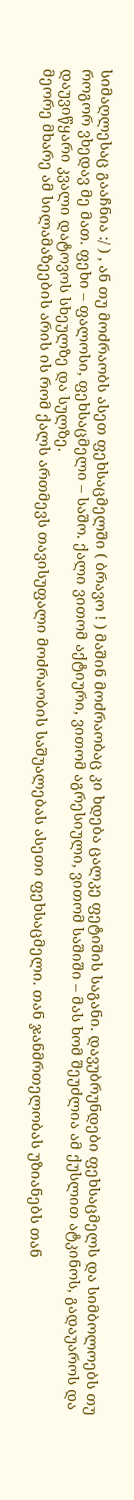სიმაღლესაც გააჩნია :/ ) , ან თუ მოძრაობს ასეთ ფეხსაცმელში ( ბრავო ! ) მაშინ მოძრაობაც კი ხდება ცალკე ფეტიშის საგანი. დავუბრუნდები ფეხსაცმელს და სიმბოლოებს თუ როგორ ვხედავ მე მათ. ფეხი – ფალოსი, ფეხსაცმელი – საშო. ქალი ვითომ აქტიური, ვითომ აგრესიული, ვითომ საშიში – მას ხომ შეუძლია ამ ქუსლით ატკინოს, გადაუაროს და დაუვიწყარი კვალი დატოვოს სხეულზე და სულზე.
მეორე მხარე ამ სილამაზეების არის ის რომ ქალს ართმევს თავისუფალი მოძრაობის საშუალებას ასეთი ფეხსაცმელი. თან ჯანმრთელობას უზიანებს თან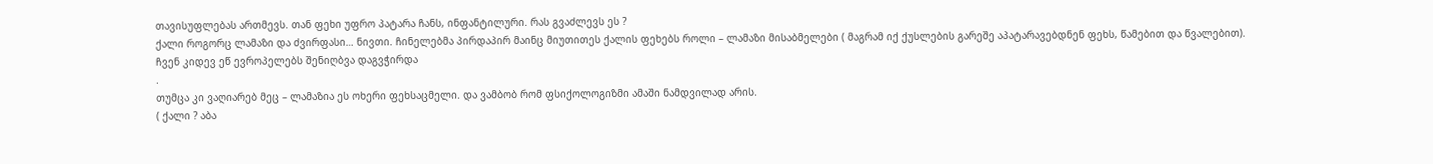თავისუფლებას ართმევს. თან ფეხი უფრო პატარა ჩანს, ინფანტილური. რას გვაძლევს ეს ?
ქალი როგორც ლამაზი და ძვირფასი… ნივთი. ჩინელებმა პირდაპირ მაინც მიუთითეს ქალის ფეხებს როლი – ლამაზი მისაბმელები ( მაგრამ იქ ქუსლების გარეშე აპატარავებდნენ ფეხს, წამებით და წვალებით). ჩვენ კიდევ ეწ ევროპელებს შენიღბვა დაგვჭირდა
.
თუმცა კი ვაღიარებ მეც – ლამაზია ეს ოხერი ფეხსაცმელი. და ვამბობ რომ ფსიქოლოგიზმი ამაში ნამდვილად არის.
( ქალი ? აბა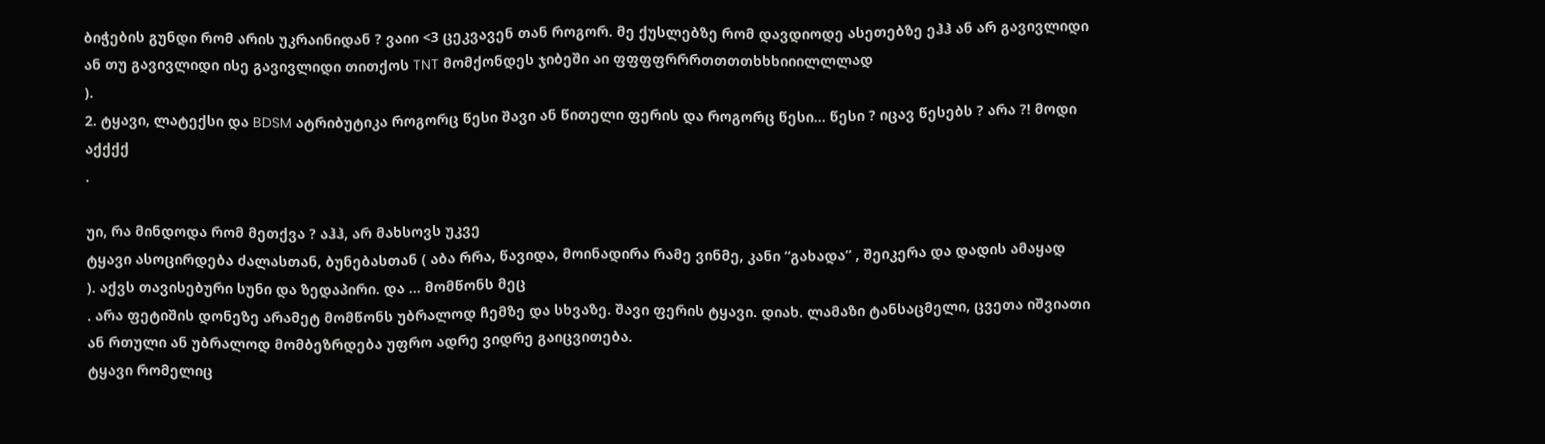ბიჭების გუნდი რომ არის უკრაინიდან ? ვაიი <3 ცეკვავენ თან როგორ. მე ქუსლებზე რომ დავდიოდე ასეთებზე ეჰჰ ან არ გავივლიდი ან თუ გავივლიდი ისე გავივლიდი თითქოს TNT მომქონდეს ჯიბეში აი ფფფფრრრთთთთხხხიიილლლად
).
2. ტყავი, ლატექსი და BDSM ატრიბუტიკა როგორც წესი შავი ან წითელი ფერის და როგორც წესი… წესი ? იცავ წესებს ? არა ?! მოდი აქქქქ
.

უი, რა მინდოდა რომ მეთქვა ? აჰჰ, არ მახსოვს უკვე
ტყავი ასოცირდება ძალასთან, ბუნებასთან ( აბა რრა, წავიდა, მოინადირა რამე ვინმე, კანი “გახადა” , შეიკერა და დადის ამაყად
). აქვს თავისებური სუნი და ზედაპირი. და … მომწონს მეც
. არა ფეტიშის დონეზე არამეტ მომწონს უბრალოდ ჩემზე და სხვაზე. შავი ფერის ტყავი. დიახ. ლამაზი ტანსაცმელი, ცვეთა იშვიათი ან რთული ან უბრალოდ მომბეზრდება უფრო ადრე ვიდრე გაიცვითება.
ტყავი რომელიც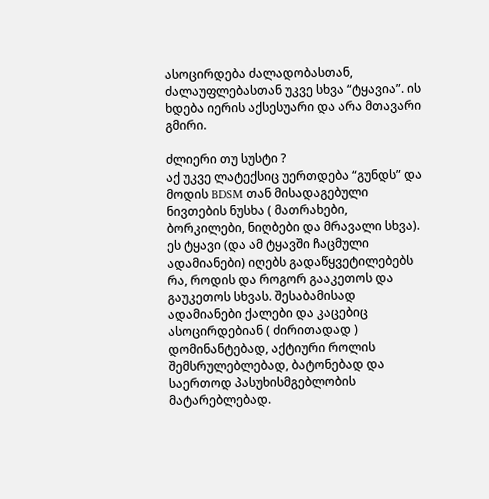ასოცირდება ძალადობასთან, ძალაუფლებასთან უკვე სხვა “ტყავია”. ის ხდება იერის აქსესუარი და არა მთავარი გმირი.

ძლიერი თუ სუსტი ?
აქ უკვე ლატექსიც უერთდება “გუნდს” და მოდის BDSM თან მისადაგებული ნივთების ნუსხა ( მათრახები, ბორკილები, ნიღბები და მრავალი სხვა). ეს ტყავი (და ამ ტყავში ჩაცმული ადამიანები) იღებს გადაწყვეტილებებს რა, როდის და როგორ გააკეთოს და გაუკეთოს სხვას. შესაბამისად ადამიანები ქალები და კაცებიც ასოცირდებიან ( ძირითადად ) დომინანტებად, აქტიური როლის შემსრულებლებად, ბატონებად და საერთოდ პასუხისმგებლობის მატარებლებად.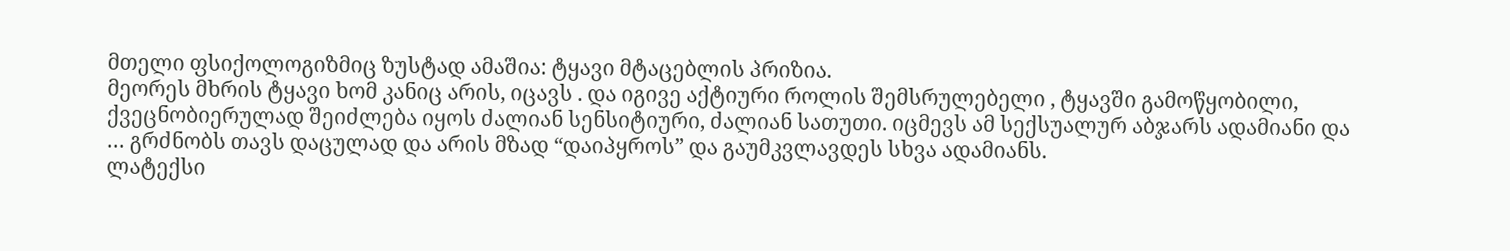მთელი ფსიქოლოგიზმიც ზუსტად ამაშია: ტყავი მტაცებლის პრიზია.
მეორეს მხრის ტყავი ხომ კანიც არის, იცავს . და იგივე აქტიური როლის შემსრულებელი , ტყავში გამოწყობილი, ქვეცნობიერულად შეიძლება იყოს ძალიან სენსიტიური, ძალიან სათუთი. იცმევს ამ სექსუალურ აბჯარს ადამიანი და … გრძნობს თავს დაცულად და არის მზად “დაიპყროს” და გაუმკვლავდეს სხვა ადამიანს.
ლატექსი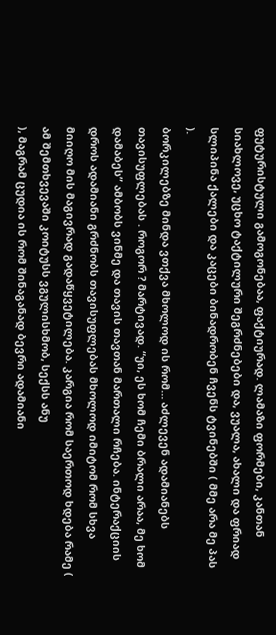ფუტურისტული გამოგონებაა, ფაქტიურად. ლამაზი ფორმები, კანთან სიახლოვე, უცხო ტაქტილური შეგრძნებები და, ვუალა, ახალი და ფრიად სლიპინა ქალები და კაცები ბინადრობენ ჩვენს ტვინებში ( მმე არა მე პას
).
ბორკილებზე მინდა ვთქვა მხოლოდ ის რომ… აძლევენ ადამიანებს თავისუფლებას . როგორ ? მარტივად. “უი, ეს ხომ ჩემი ბრალი არაა, მე ხომ დამაბეს” ამბობს ვინმე და თავის თავთან მართალი რჩება. ინტერაქციის დროს ადამიანი გრძნობს თავისუფლებას მხოლოდ იმიტომ რომ სხვა მიიღო მის მაგივრად გადაწყვეტილება. კარგია რომ საერთოდ ხდება რამე ( ამ შემთხვევაში კოიტუსს ვგულისხმობ, სექსს ანუ
), მაგრამ ცუდია ის რომ შინაგანად ბევრი ადამიანი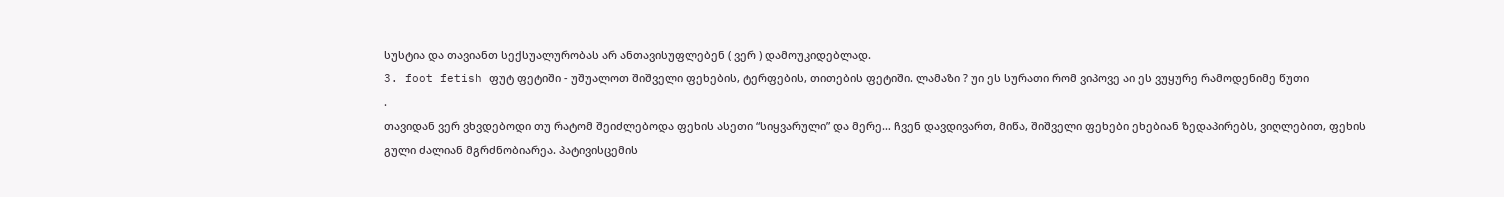სუსტია და თავიანთ სექსუალურობას არ ანთავისუფლებენ ( ვერ ) დამოუკიდებლად.
3. foot fetish ფუტ ფეტიში - უშუალოთ შიშველი ფეხების, ტერფების, თითების ფეტიში. ლამაზი ? უი ეს სურათი რომ ვიპოვე აი ეს ვუყურე რამოდენიმე წუთი
.
თავიდან ვერ ვხვდებოდი თუ რატომ შეიძლებოდა ფეხის ასეთი “სიყვარული” და მერე… ჩვენ დავდივართ, მიწა, შიშველი ფეხები ეხებიან ზედაპირებს, ვიღლებით, ფეხის გული ძალიან მგრძნობიარეა. პატივისცემის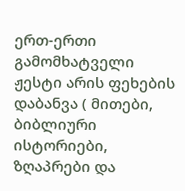ერთ-ერთი გამომხატველი ჟესტი არის ფეხების დაბანვა ( მითები, ბიბლიური ისტორიები, ზღაპრები და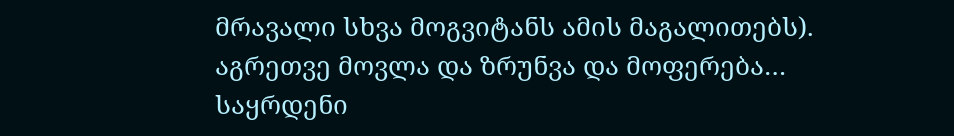მრავალი სხვა მოგვიტანს ამის მაგალითებს). აგრეთვე მოვლა და ზრუნვა და მოფერება… საყრდენი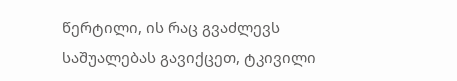წერტილი, ის რაც გვაძლევს საშუალებას გავიქცეთ, ტკივილი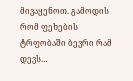მივაყენოთ. გამოდის რომ ფეხების ტრფობაში ბევრი რამ დევს…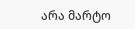არა მარტო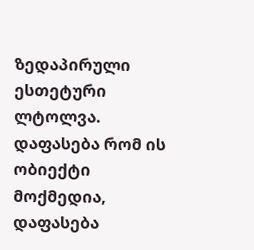ზედაპირული ესთეტური ლტოლვა. დაფასება რომ ის ობიექტი მოქმედია, დაფასება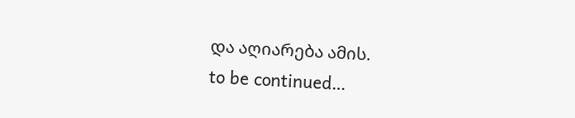და აღიარება ამის.
to be continued…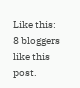Like this:
8 bloggers like this post.